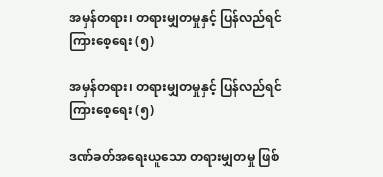အမှန်တရား၊ တရားမျှတမှုနှင့် ပြန်လည်ရင်ကြားစေ့ရေး (၅)

အမှန်တရား၊ တရားမျှတမှုနှင့် ပြန်လည်ရင်ကြားစေ့ရေး (၅)

ဒဏ်ခတ်အရေးယူသော တရားမျှတမှု ဖြစ်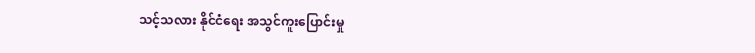သင့်သလား နိုင်ငံရေး အသွင်ကူးပြောင်းမှု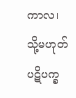ကာလ၊ သို့မဟုတ် ပဋိပက္ခ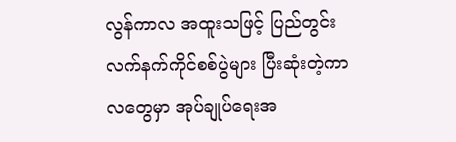လွန်ကာလ အထူးသဖြင့် ပြည်တွင်း လက်နက်ကိုင်စစ်ပွဲများ ပြီးဆုံးတဲ့ကာလတွေမှာ အုပ်ချုပ်ရေးအ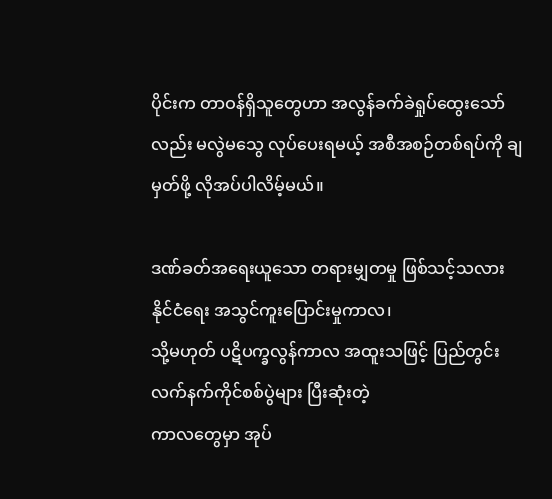ပိုင်းက တာဝန်ရှိသူတွေဟာ အလွန်ခက်ခဲရှုပ်ထွေးသော်လည်း မလွဲမသွေ လုပ်ပေးရမယ့် အစီအစဉ်တစ်ရပ်ကို ချမှတ်ဖို့ လိုအပ်ပါလိမ့်မယ်။

ဒဏ်ခတ်အရေးယူသော တရားမျှတမှု ဖြစ်သင့်သလား နိုင်ငံရေး အသွင်ကူးပြောင်းမှုကာလ၊
သို့မဟုတ် ပဋိပက္ခလွန်ကာလ အထူးသဖြင့် ပြည်တွင်း လက်နက်ကိုင်စစ်ပွဲများ ပြီးဆုံးတဲ့
ကာလတွေမှာ အုပ်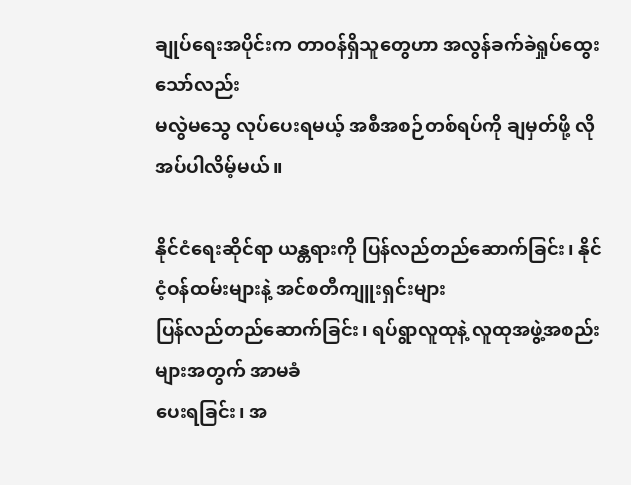ချုပ်ရေးအပိုင်းက တာဝန်ရှိသူတွေဟာ အလွန်ခက်ခဲရှုပ်ထွေးသော်လည်း
မလွဲမသွေ လုပ်ပေးရမယ့် အစီအစဉ်တစ်ရပ်ကို ချမှတ်ဖို့ လိုအပ်ပါလိမ့်မယ်။

နိုင်ငံရေးဆိုင်ရာ ယန္တရားကို ပြန်လည်တည်ဆောက်ခြင်း၊ နိုင်ငံ့ဝန်ထမ်းများနဲ့ အင်စတီကျူးရှင်းများ
ပြန်လည်တည်ဆောက်ခြင်း၊ ရပ်ရွာလူထုနဲ့ လူထုအဖွဲ့အစည်းများအတွက် အာမခံ
ပေးရခြင်း၊ အ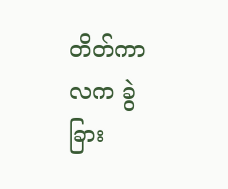တိတ်ကာလက ခွဲခြား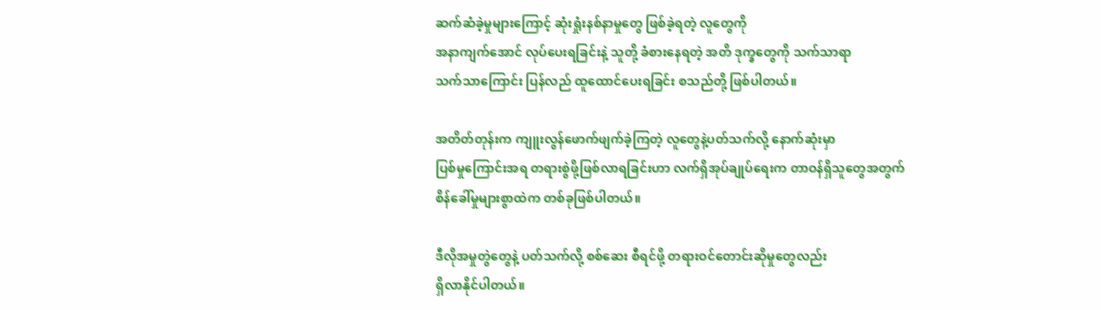ဆက်ဆံခဲ့မှုများကြောင့် ဆုံးရှုံးနစ်နာမှုတွေ ဖြစ်ခဲ့ရတဲ့ လူတွေကို
အနာကျက်အောင် လုပ်ပေးရခြင်းနဲ့ သူတို့ ခံစားနေရတဲ့ အတိ ဒုက္ခတွေကို သက်သာရာ
သက်သာကြောင်း ပြန်လည် ထူထောင်ပေးရခြင်း စသည်တို့ ဖြစ်ပါတယ်။

အတိတ်တုန်းက ကျူးလွန်ဖောက်ဖျက်ခဲ့ကြတဲ့ လူတွေနဲ့ပတ်သက်လို့ နောက်ဆုံးမှာ
ပြစ်မှုကြောင်းအရ တရားစွဲဖို့ဖြစ်လာရခြင်းဟာ လက်ရှိအုပ်ချုပ်ရေးက တာဝန်ရှိသူတွေအတွက်
စိန်ခေါ်မှုများစွာထဲက တစ်ခုဖြစ်ပါတယ်။

ဒီလိုအမှုတွဲတွေနဲ့ ပတ်သက်လို့ စစ်ဆေး စီရင်ဖို့ တရားဝင်တောင်းဆိုမှုတွေလည်း
ရှိလာနိုင်ပါတယ်။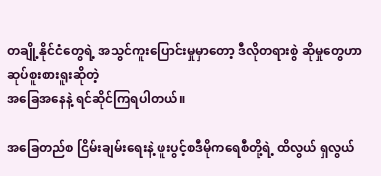တချို့နိုင်ငံတွေရဲ့ အသွင်ကူးပြောင်းမှုမှာတော့ ဒီလိုတရားစွဲ ဆိုမှုတွေဟာ ဆုပ်စူးစားရူးဆိုတဲ့
အခြေအနေနဲ့ ရင်ဆိုင်ကြရပါတယ်။

အခြေတည်စ ငြိမ်းချမ်းရေးနဲ့ ဖူးပွင့်စဒီမိုကရေစီတို့ရဲ့ ထိလွယ် ရှလွယ်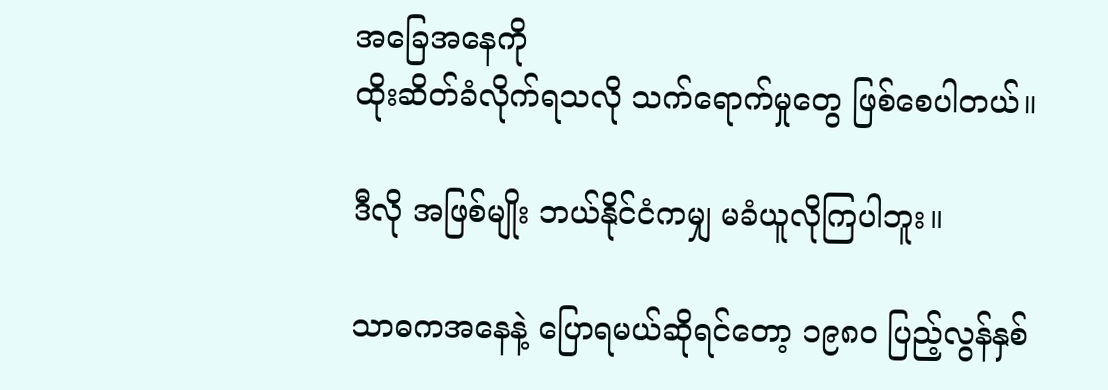အခြေအနေကို
ထိုးဆိတ်ခံလိုက်ရသလို သက်ရောက်မှုတွေ ဖြစ်စေပါတယ်။

ဒီလို အဖြစ်မျိုး ဘယ်နိုင်ငံကမျှ မခံယူလိုကြပါဘူး။

သာဓကအနေနဲ့ ပြောရမယ်ဆိုရင်တော့ ၁၉၈၀ ပြည့်လွန်နှစ်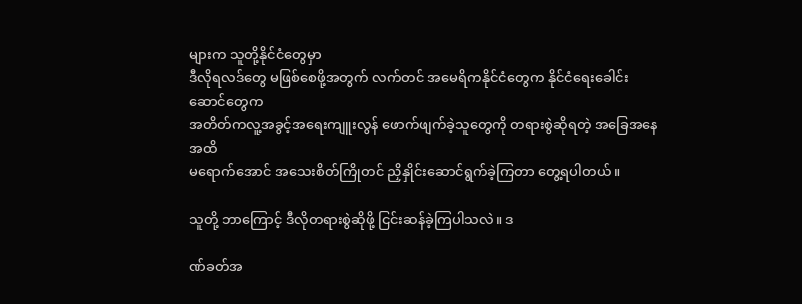များက သူတို့နိုင်ငံတွေမှာ
ဒီလိုရလဒ်တွေ မဖြစ်စေဖို့အတွက် လက်တင် အမေရိကနိုင်ငံတွေက နိုင်ငံရေးခေါင်းဆောင်တွေက
အတိတ်ကလူ့အခွင့်အရေးကျူးလွန် ဖောက်ဖျက်ခဲ့သူတွေကို တရားစွဲဆိုရတဲ့ အခြေအနေအထိ
မရောက်အောင် အသေးစိတ်ကြိုတင် ညှိနှိုင်းဆောင်ရွက်ခဲ့ကြတာ တွေ့ရပါတယ်။

သူတို့ ဘာကြောင့် ဒီလိုတရားစွဲဆိုဖို့ ငြင်းဆန်ခဲ့ကြပါသလဲ။ ဒ

ဏ်ခတ်အ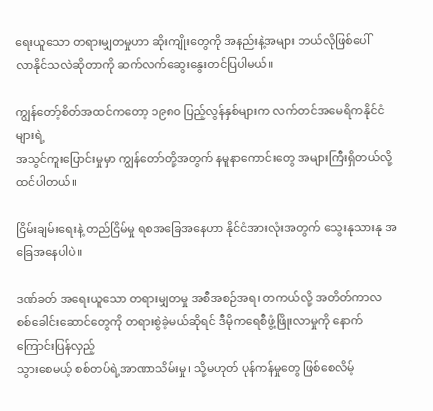ရေးယူသော တရားမျှတမှုဟာ ဆိုးကျိုးတွေကို အနည်းနဲ့အများ ဘယ်လိုဖြစ်ပေါ်
လာနိုင်သလဲဆိုတာကို ဆက်လက်ဆွေးနွေးတင်ပြပါမယ်။

ကျွန်တော့်စိတ်အထင်ကတော့ ၁၉၈၀ ပြည့်လွန်နှစ်များက လက်တင်အမေရိကနိုင်ငံများရဲ့
အသွင်ကူးပြောင်းမှုမှာ ကျွန်တော်တို့အတွက် နမူနာကောင်းတွေ အများကြီးရှိတယ်လို့
ထင်ပါတယ်။

ငြိမ်းချမ်းရေးနဲ့ တည်ငြိမ်မှု ရစအခြေအနေဟာ နိုင်ငံအားလုံးအတွက် သွေးနုသားနု အခြေအနေပါပဲ။

ဒဏ်ခတ် အရေးယူသော တရားမျှတမှု အစီအစဉ်အရ၊ တကယ်လို့ အတိတ်ကာလ
စစ်ခေါင်းဆောင်တွေကို တရားစွဲခဲ့မယ်ဆိုရင် ဒီမိုကရေစီဖွံ့ဖြိုးလာမှုကို နောက်ကြောင်းပြန်လှည့်
သွားစေမယ့် စစ်တပ်ရဲ့အာဏာသိမ်းမှု၊ သို့မဟုတ် ပုန်ကန်မှုတွေ ဖြစ်စေလိမ့်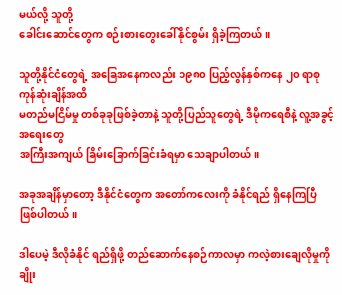မယ်လို့ သူတို့
ခေါင်းဆောင်တွေက စဉ်းစားတွေးခေါ်နိုင်စွမ်း ရှိခဲ့ကြတယ်။

သူတို့နိုင်ငံတွေရဲ့ အခြေအနေကလည်း ၁၉၈၀ ပြည့်လွန်နှစ်ကနေ ၂၀ ရာစု ကုန်ဆုံးချိန်အထိ
မတည်မငြိမ်မှု တစ်ခုခုဖြစ်ခဲ့တာနဲ့ သူတို့ပြည်သူတွေရဲ့ ဒီမိုကရေစီနဲ့ လူ့အခွင့်အရေးတွေ
အကြီးအကျယ် ခြိမ်းခြောက်ခြင်းခံရမှာ သေချာပါတယ်။

အခုအချိန်မှာတော့ ဒီနိုင်ငံတွေက အတော်ကလေးကို ခံနိုင်ရည် ရှိနေကြပြီ ဖြစ်ပါတယ်။

ဒါပေမဲ့ ဒီလိုခံနိုင် ရည်ရှိဖို့ တည်ဆောက်နေစဉ်ကာလမှာ ကလဲ့စားချေလိုမှုကို ချိုး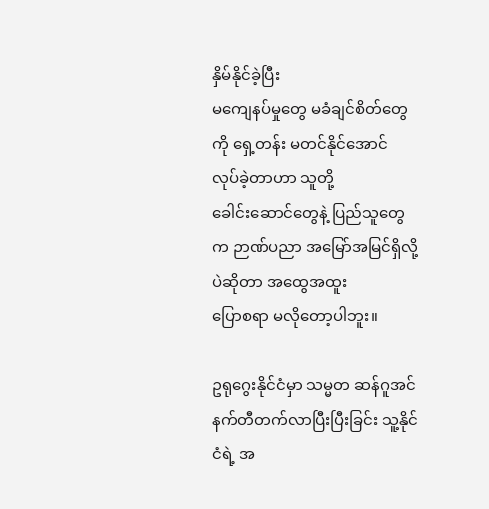နှိမ်နိုင်ခဲ့ပြီး
မကျေနပ်မှုတွေ မခံချင်စိတ်တွေကို ရှေ့တန်း မတင်နိုင်အောင် လုပ်ခဲ့တာဟာ သူတို့
ခေါင်းဆောင်တွေနဲ့ ပြည်သူတွေက ဉာဏ်ပညာ အမြော်အမြင်ရှိလို့ပဲဆိုတာ အထွေအထူး
ပြောစရာ မလိုတော့ပါဘူး။

ဥရုဂွေးနိုင်ငံမှာ သမ္မတ ဆန်ဂူအင်နက်တီတက်လာပြီးပြီးခြင်း သူ့နိုင်ငံရဲ့ အ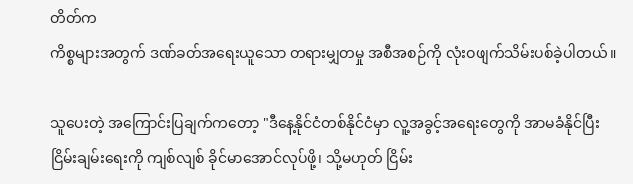တိတ်က
ကိစ္စများအတွက် ဒဏ်ခတ်အရေးယူသော တရားမျှတမှု အစီအစဉ်ကို လုံးဝဖျက်သိမ်းပစ်ခဲ့ပါတယ်။

သူပေးတဲ့ အကြောင်းပြချက်ကတော့ "ဒီနေ့နိုင်ငံတစ်နိုင်ငံမှာ လူ့အခွင့်အရေးတွေကို အာမခံနိုင်ပြီး
ငြိမ်းချမ်းရေးကို ကျစ်လျစ် ခိုင်မာအောင်လုပ်ဖို့၊ သို့မဟုတ် ငြိမ်း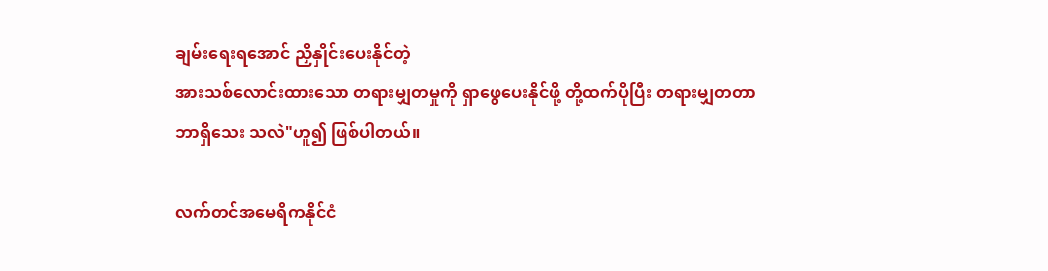ချမ်းရေးရအောင် ညှိနှိုင်းပေးနိုင်တဲ့
အားသစ်လောင်းထားသော တရားမျှတမှုကို ရှာဖွေပေးနိုင်ဖို့ တို့ထက်ပိုပြီး တရားမျှတတာ
ဘာရှိသေး သလဲ"ဟူ၍ ဖြစ်ပါတယ်။

လက်တင်အမေရိကနိုင်ငံ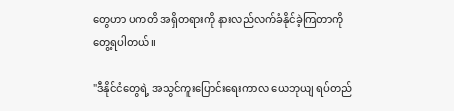တွေဟာ ပကတိ အရှိတရားကို နားလည်လက်ခံနိုင်ခဲ့ကြတာကို
တွေ့ရပါတယ်။

"ဒီနိုင်ငံတွေရဲ့ အသွင်ကူးပြောင်းရေးကာလ ယေဘုယျ ရပ်တည်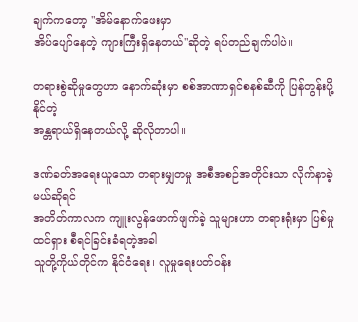ချက်ကတော့ "အိမ်နောက်ဖေးမှာ
အိပ်ပျော်နေတဲ့ ကျားကြီးရှိနေတယ်"ဆိုတဲ့ ရပ်တည်ချက်ပါပဲ။

တရားစွဲဆိုမှုတွေဟာ နောက်ဆုံးမှာ စစ်အာဏာရှင်စနစ်ဆီကို ပြန်တွန်းပို့နိုင်တဲ့
အန္တရာယ်ရှိနေတယ်လို့ ဆိုလိုတာပါ။

ဒဏ်ခတ်အရေးယူသော တရားမျှတမှု အစီအစဉ်အတိုင်းသာ လိုက်နာခဲ့မယ်ဆိုရင်
အတိတ်ကာလက ကျူးလွန်ဖောက်ဖျက်ခဲ့ သူများဟာ တရားရုံးမှာ ပြစ်မှုထင်ရှား စီရင်ခြင်းခံရတဲ့အခါ
သူတို့ကိုယ်တိုင်က နိုင်ငံရေး၊ လူမှုရေးပတ်ဝန်း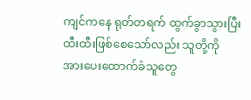ကျင်ကနေ ရုတ်တရက် ထွက်ခွာသွားပြီး
ထီးထီးဖြစ်စေသော်လည်း သူတို့ကို အားပေးထောက်ခံသူတွေ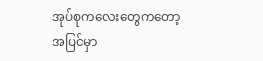အုပ်စုကလေးတွေကတော့
အပြင်မှာ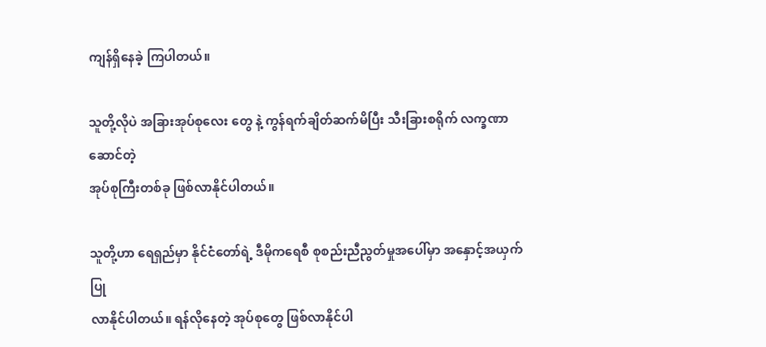ကျန်ရှိနေခဲ့ ကြပါတယ်။

သူတို့လိုပဲ အခြားအုပ်စုလေး တွေ နဲ့ ကွန်ရက်ချိတ်ဆက်မိပြီး သီးခြားစရိုက် လက္ခဏာဆောင်တဲ့
အုပ်စုကြီးတစ်ခု ဖြစ်လာနိုင်ပါတယ်။

သူတို့ဟာ ရေရှည်မှာ နိုင်ငံတော်ရဲ့ ဒီမိုကရေစီ စုစည်းညီညွတ်မှုအပေါ်မှာ အနှောင့်အယှက်ပြု
လာနိုင်ပါတယ်။ ရန်လိုနေတဲ့ အုပ်စုတွေ ဖြစ်လာနိုင်ပါ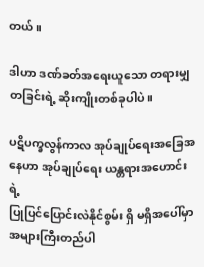တယ်။

ဒါဟာ ဒဏ်ခတ်အရေးယူသော တရားမျှတခြင်းရဲ့ ဆိုးကျိုးတစ်ခုပါပဲ။

ပဋိပက္ခလွန်ကာလ အုပ်ချုပ်ရေးအခြေအနေဟာ အုပ်ချုပ်ရေး ယန္တရားအဟောင်းရဲ့
ပြုပြင်ပြောင်းလဲနိုင်စွမ်း ရှိ မရှိအပေါ်မှာ အများကြီးတည်ပါ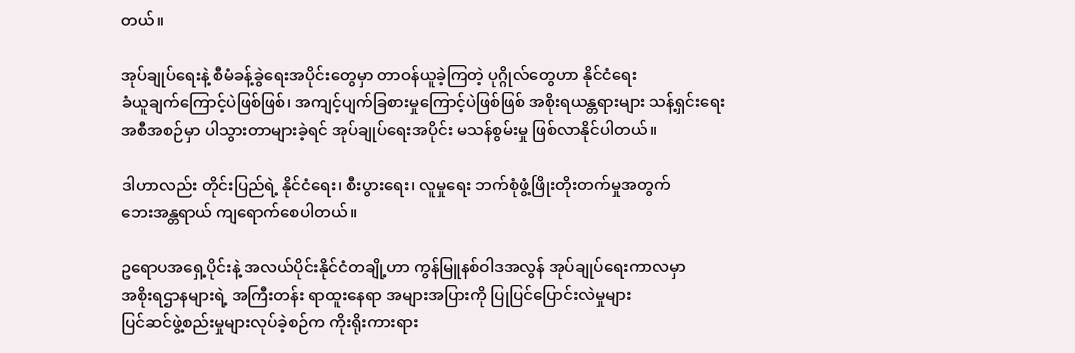တယ်။

အုပ်ချုပ်ရေးနဲ့ စီမံခန့်ခွဲရေးအပိုင်းတွေမှာ တာဝန်ယူခဲ့ကြတဲ့ ပုဂ္ဂိုလ်တွေဟာ နိုင်ငံရေး
ခံယူချက်ကြောင့်ပဲဖြစ်ဖြစ်၊ အကျင့်ပျက်ခြစားမှုကြောင့်ပဲဖြစ်ဖြစ် အစိုးရယန္တရားများ သန့်ရှင်းရေး
အစီအစဉ်မှာ ပါသွားတာများခဲ့ရင် အုပ်ချုပ်ရေးအပိုင်း မသန်စွမ်းမှု ဖြစ်လာနိုင်ပါတယ်။

ဒါဟာလည်း တိုင်းပြည်ရဲ့ နိုင်ငံရေး၊ စီးပွားရေး၊ လူမှုရေး ဘက်စုံဖွံ့ဖြိုးတိုးတက်မှုအတွက်
ဘေးအန္တရာယ် ကျရောက်စေပါတယ်။

ဥရောပအရှေ့ပိုင်းနဲ့ အလယ်ပိုင်းနိုင်ငံတချို့ဟာ ကွန်မြူနစ်ဝါဒအလွန် အုပ်ချုပ်ရေးကာလမှာ
အစိုးရဌာနများရဲ့ အကြီးတန်း ရာထူးနေရာ အများအပြားကို ပြုပြင်ပြောင်းလဲမှုများ
ပြင်ဆင်ဖွဲ့စည်းမှုများလုပ်ခဲ့စဉ်က ကိုးရိုးကားရား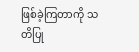ဖြစ်ခဲ့ကြတာကို သတိပြု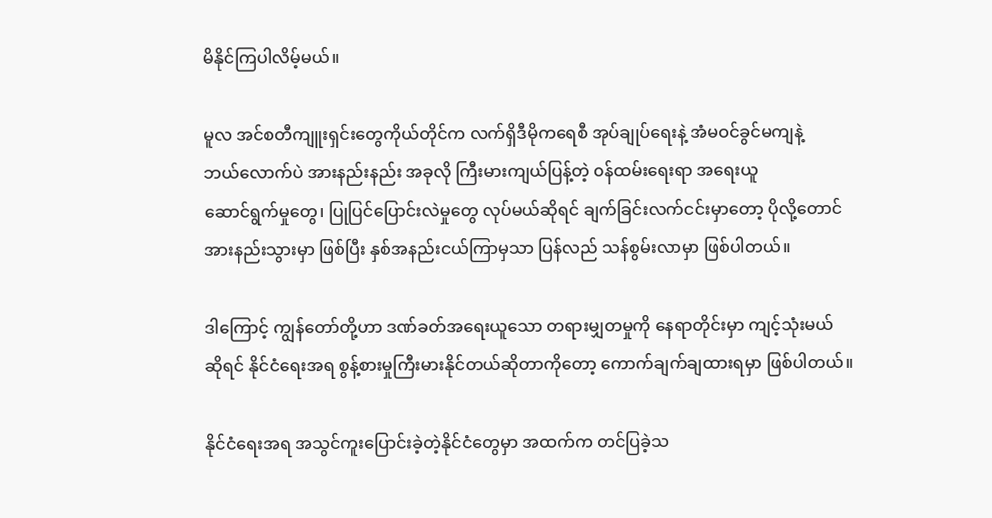မိနိုင်ကြပါလိမ့်မယ်။

မူလ အင်စတီကျူးရှင်းတွေကိုယ်တိုင်က လက်ရှိဒီမိုကရေစီ အုပ်ချုပ်ရေးနဲ့ အံမဝင်ခွင်မကျနဲ့
ဘယ်လောက်ပဲ အားနည်းနည်း အခုလို ကြီးမားကျယ်ပြန့်တဲ့ ၀န်ထမ်းရေးရာ အရေးယူ
ဆောင်ရွက်မှုတွေ၊ ပြုပြင်ပြောင်းလဲမှုတွေ လုပ်မယ်ဆိုရင် ချက်ခြင်းလက်ငင်းမှာတော့ ပိုလို့တောင်
အားနည်းသွားမှာ ဖြစ်ပြီး နှစ်အနည်းငယ်ကြာမှသာ ပြန်လည် သန်စွမ်းလာမှာ ဖြစ်ပါတယ်။

ဒါကြောင့် ကျွန်တော်တို့ဟာ ဒဏ်ခတ်အရေးယူသော တရားမျှတမှုကို နေရာတိုင်းမှာ ကျင့်သုံးမယ်
ဆိုရင် နိုင်ငံရေးအရ စွန့်စားမှုကြီးမားနိုင်တယ်ဆိုတာကိုတော့ ကောက်ချက်ချထားရမှာ ဖြစ်ပါတယ်။

နိုင်ငံရေးအရ အသွင်ကူးပြောင်းခဲ့တဲ့နိုင်ငံတွေမှာ အထက်က တင်ပြခဲ့သ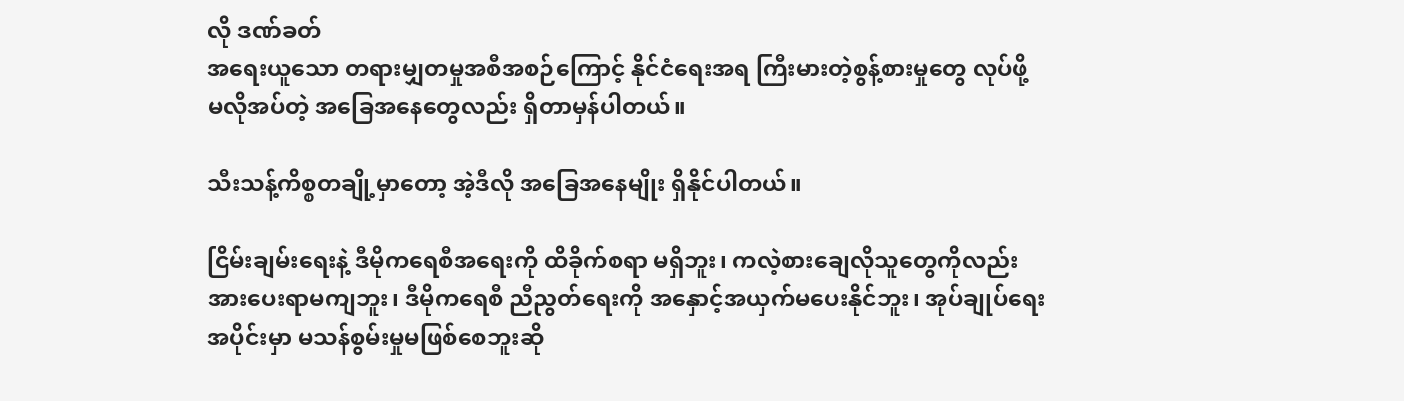လို ဒဏ်ခတ်
အရေးယူသော တရားမျှတမှုအစီအစဉ်ကြောင့် နိုင်ငံရေးအရ ကြီးမားတဲ့စွန့်စားမှုတွေ လုပ်ဖို့
မလိုအပ်တဲ့ အခြေအနေတွေလည်း ရှိတာမှန်ပါတယ်။

သီးသန့်ကိစ္စတချို့မှာတော့ အဲ့ဒီလို အခြေအနေမျိုး ရှိနိုင်ပါတယ်။

ငြိမ်းချမ်းရေးနဲ့ ဒီမိုကရေစီအရေးကို ထိခိုက်စရာ မရှိဘူး၊ ကလဲ့စားချေလိုသူတွေကိုလည်း
အားပေးရာမကျဘူး၊ ဒီမိုကရေစီ ညီညွတ်ရေးကို အနှောင့်အယှက်မပေးနိုင်ဘူး၊ အုပ်ချုပ်ရေး
အပိုင်းမှာ မသန်စွမ်းမှုမဖြစ်စေဘူးဆို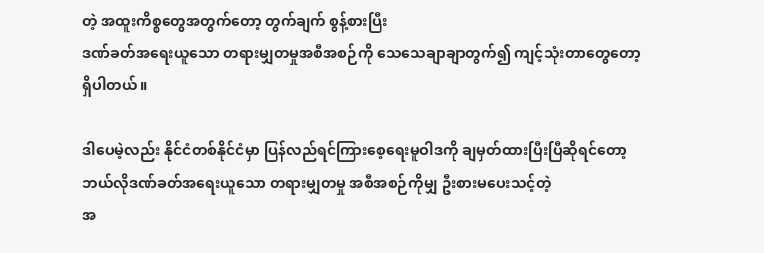တဲ့ အထူးကိစ္စတွေအတွက်တော့ တွက်ချက် စွန့်စားပြီး
ဒဏ်ခတ်အရေးယူသော တရားမျှတမှုအစီအစဉ်ကို သေသေချာချာတွက်၍ ကျင့်သုံးတာတွေတော့
ရှိပါတယ်။

ဒါပေမဲ့လည်း နိုင်ငံတစ်နိုင်ငံမှာ ပြန်လည်ရင်ကြားစေ့ရေးမူဝါဒကို ချမှတ်ထားပြီးပြီဆိုရင်တော့
ဘယ်လိုဒဏ်ခတ်အရေးယူသော တရားမျှတမှု အစီအစဉ်ကိုမျှ ဦးစားမပေးသင့်တဲ့
အ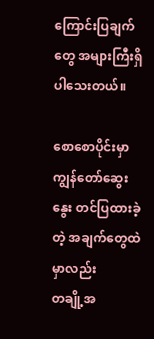ကြောင်းပြချက်တွေ အများကြီးရှိပါသေးတယ်။

စောစောပိုင်းမှာ ကျွန်တော်ဆွေးနွေး တင်ပြထားခဲ့တဲ့ အချက်တွေထဲမှာလည်း
တချို့အ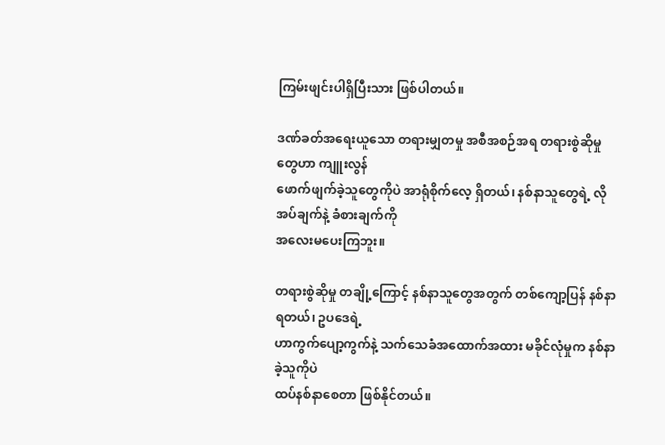ကြမ်းဖျင်းပါရှိပြီးသား ဖြစ်ပါတယ်။

ဒဏ်ခတ်အရေးယူသော တရားမျှတမှု အစီအစဉ်အရ တရားစွဲဆိုမှုတွေဟာ ကျူးလွန်
ဖောက်ဖျက်ခဲ့သူတွေကိုပဲ အာရုံစိုက်လေ့ ရှိတယ်၊ နစ်နာသူတွေရဲ့ လိုအပ်ချက်နဲ့ ခံစားချက်ကို
အလေးမပေးကြဘူး။

တရားစွဲဆိုမှု တချို့ကြောင့် နစ်နာသူတွေအတွက် တစ်ကျော့ပြန် နစ်နာရတယ်၊ ဥပဒေရဲ့
ဟာကွက်ပျော့ကွက်နဲ့ သက်သေခံအထောက်အထား မခိုင်လုံမှုက နစ်နာခဲ့သူကိုပဲ
ထပ်နစ်နာစေတာ ဖြစ်နိုင်တယ်။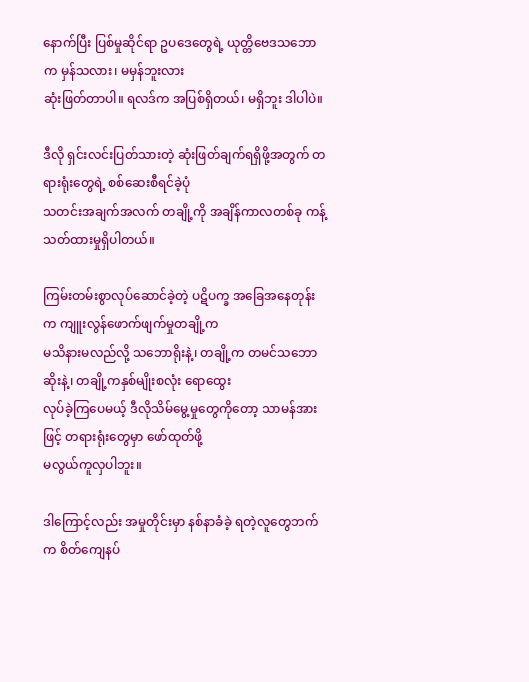နောက်ပြီး ပြစ်မှုဆိုင်ရာ ဥပဒေတွေရဲ့ ယုတ္တိဗေဒသဘောက မှန်သလား၊ မမှန်ဘူးလား
ဆုံးဖြတ်တာပါ။ ရလဒ်က အပြစ်ရှိတယ်၊ မရှိဘူး ဒါပါပဲ။

ဒီလို ရှင်းလင်းပြတ်သားတဲ့ ဆုံးဖြတ်ချက်ရရှိဖို့အတွက် တရားရုံးတွေရဲ့ စစ်ဆေးစီရင်ခဲ့ပုံ
သတင်းအချက်အလက် တချို့ကို အချိန်ကာလတစ်ခု ကန့်သတ်ထားမှုရှိပါတယ်။

ကြမ်းတမ်းစွာလုပ်ဆောင်ခဲ့တဲ့ ပဋိပက္ခ အခြေအနေတုန်းက ကျူးလွန်ဖောက်ဖျက်မှုတချို့က
မသိနားမလည်လို့ သဘောရိုးနဲ့၊ တချို့က တမင်သဘောဆိုးနဲ့၊ တချို့ကနှစ်မျိုးစလုံး ရောထွေး
လုပ်ခဲ့ကြပေမယ့် ဒီလိုသိမ်မွေ့မှုတွေကိုတော့ သာမန်အားဖြင့် တရားရုံးတွေမှာ ဖော်ထုတ်ဖို့
မလွယ်ကူလှပါဘူး။

ဒါကြောင့်လည်း အမှုတိုင်းမှာ နစ်နာခံခဲ့ ရတဲ့လူတွေဘက်က စိတ်ကျေနပ်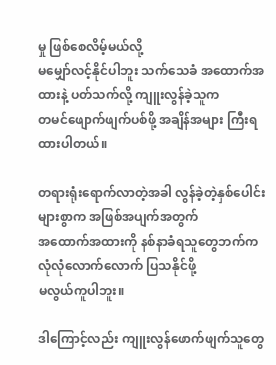မှု ဖြစ်စေလိမ့်မယ်လို့
မမျှော်လင့်နိုင်ပါဘူး သက်သေခံ အထောက်အထားနဲ့ ပတ်သက်လို့ ကျူးလွန်ခဲ့သူက
တမင်ဖျောက်ဖျက်ပစ်ဖို့ အချိန်အများ ကြီးရထားပါတယ်။

တရားရုံးရောက်လာတဲ့အခါ လွန်ခဲ့တဲ့နှစ်ပေါင်းများစွာက အဖြစ်အပျက်အတွက်
အထောက်အထားကို နစ်နာခံရသူတွေဘက်က လုံလုံလောက်လောက် ပြသနိုင်ဖို့
မလွယ်ကူပါဘူး။

ဒါကြောင့်လည်း ကျူးလွန်ဖောက်ဖျက်သူတွေ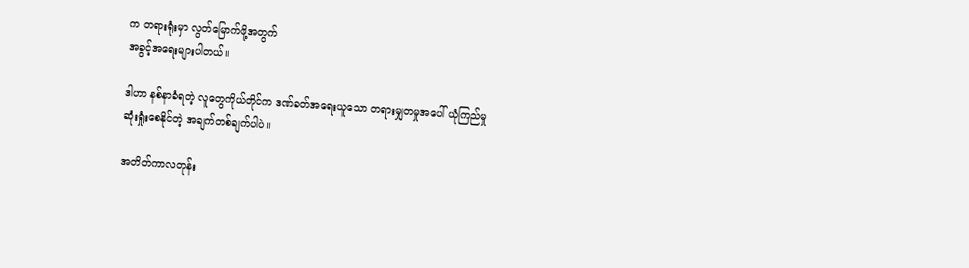က တရားရုံးမှာ လွတ်မြောက်ဖို့အတွက်
အခွင့်အရေးများပါတယ်။

ဒါဟာ နစ်နာခံရတဲ့ လူတွေကိုယ်တိုင်က ဒဏ်ခတ်အရေးယူသော တရားမျှတမှုအပေါ် ယုံကြည်မှု
ဆုံးရှုံးစေနိုင်တဲ့ အချက်တစ်ချက်ပါပဲ။

အတိတ်ကာလတုန်း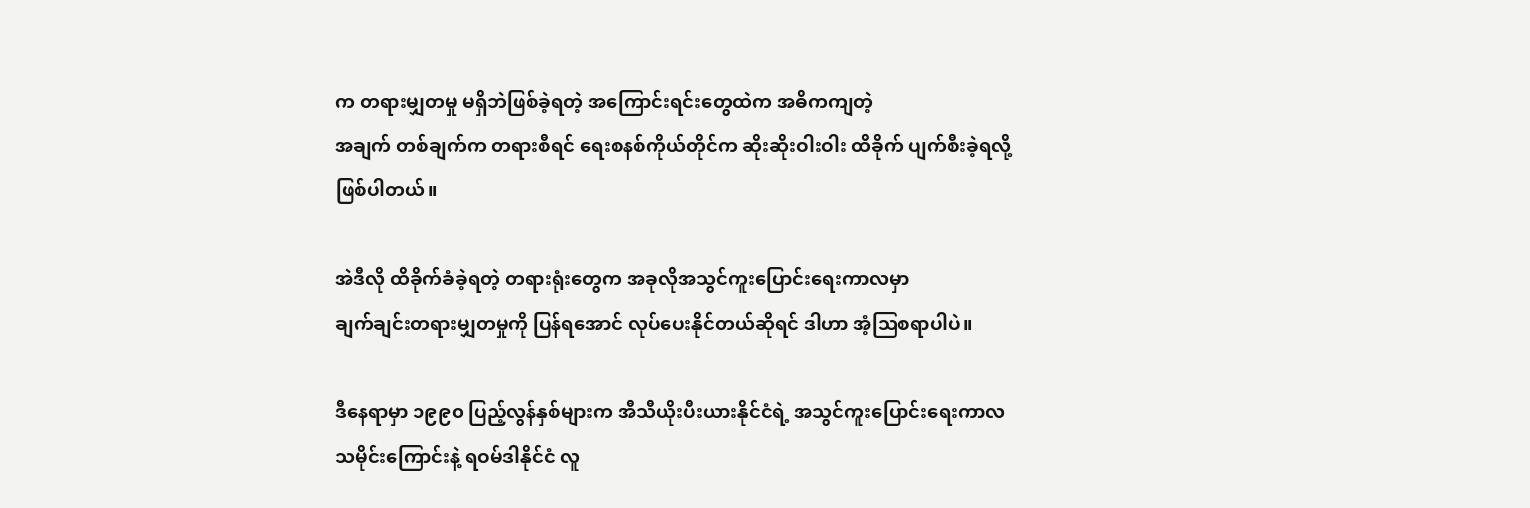က တရားမျှတမှု မရှိဘဲဖြစ်ခဲ့ရတဲ့ အကြောင်းရင်းတွေထဲက အဓိကကျတဲ့
အချက် တစ်ချက်က တရားစီရင် ရေးစနစ်ကိုယ်တိုင်က ဆိုးဆိုးဝါးဝါး ထိခိုက် ပျက်စီးခဲ့ရလို့
ဖြစ်ပါတယ်။

အဲဒီလို ထိခိုက်ခံခဲ့ရတဲ့ တရားရုံးတွေက အခုလိုအသွင်ကူးပြောင်းရေးကာလမှာ
ချက်ချင်းတရားမျှတမှုကို ပြန်ရအောင် လုပ်ပေးနိုင်တယ်ဆိုရင် ဒါဟာ အံ့ဩစရာပါပဲ။

ဒီနေရာမှာ ၁၉၉၀ ပြည့်လွန်နှစ်များက အီသီယိုးပီးယားနိုင်ငံရဲ့ အသွင်ကူးပြောင်းရေးကာလ
သမိုင်းကြောင်းနဲ့ ရဝမ်ဒါနိုင်ငံ လူ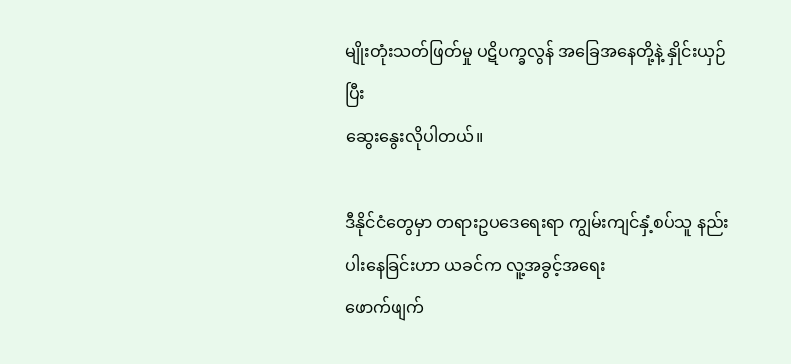မျိုးတုံးသတ်ဖြတ်မှု ပဋိပက္ခလွန် အခြေအနေတို့နဲ့ နှိုင်းယှဉ်ပြီး
ဆွေးနွေးလိုပါတယ်။

ဒီနိုင်ငံတွေမှာ တရားဥပဒေရေးရာ ကျွမ်းကျင်နှံ့စပ်သူ နည်းပါးနေခြင်းဟာ ယခင်က လူ့အခွင့်အရေး
ဖောက်ဖျက်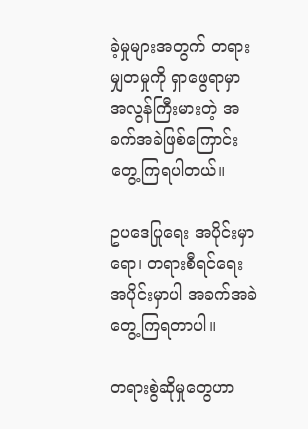ခဲ့မှုများအတွက် တရားမျှတမှုကို ရှာဖွေရာမှာ အလွန်ကြီးမားတဲ့ အခက်အခဲဖြစ်ကြောင်း
တွေ့ကြရပါတယ်။

ဥပဒေပြုရေး အပိုင်းမှာရော၊ တရားစီရင်ရေး အပိုင်းမှာပါ အခက်အခဲတွေ့ကြရတာပါ။

တရားစွဲဆိုမှုတွေဟာ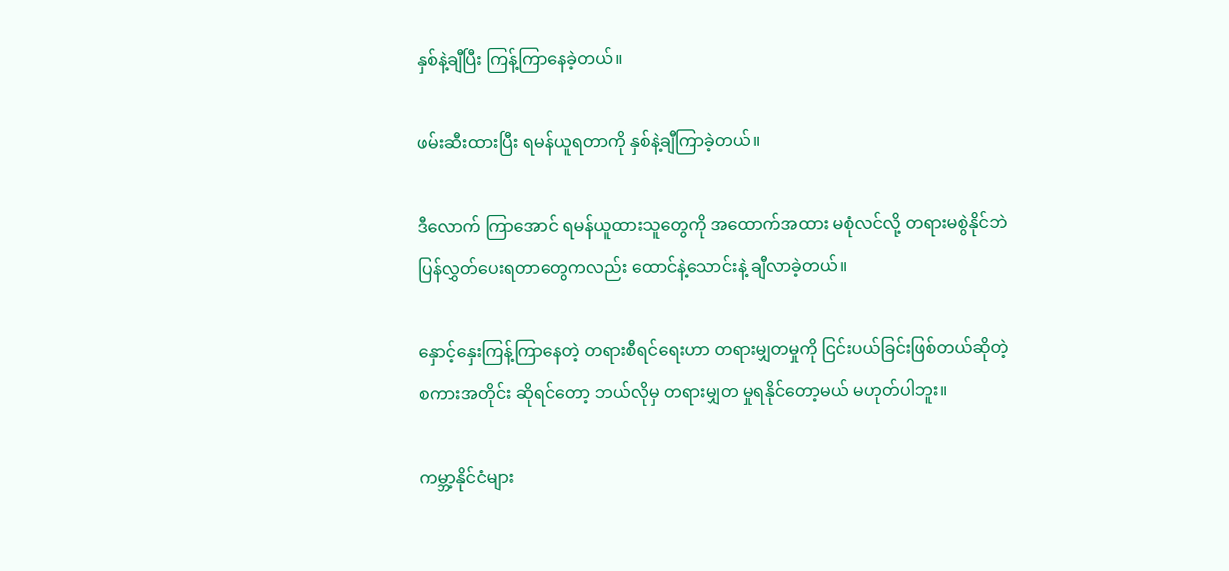နှစ်နဲ့ချီပြီး ကြန့်ကြာနေခဲ့တယ်။

ဖမ်းဆီးထားပြီး ရမန်ယူရတာကို နှစ်နဲ့ချီကြာခဲ့တယ်။

ဒီလောက် ကြာအောင် ရမန်ယူထားသူတွေကို အထောက်အထား မစုံလင်လို့ တရားမစွဲနိုင်ဘဲ
ပြန်လွှတ်ပေးရတာတွေကလည်း ထောင်နဲ့သောင်းနဲ့ ချီလာခဲ့တယ်။

နှောင့်နှေးကြန့်ကြာနေတဲ့ တရားစီရင်ရေးဟာ တရားမျှတမှုကို ငြင်းပယ်ခြင်းဖြစ်တယ်ဆိုတဲ့
စကားအတိုင်း ဆိုရင်တော့ ဘယ်လိုမှ တရားမျှတ မှုရနိုင်တော့မယ် မဟုတ်ပါဘူး။

ကမ္ဘာ့နိုင်ငံများ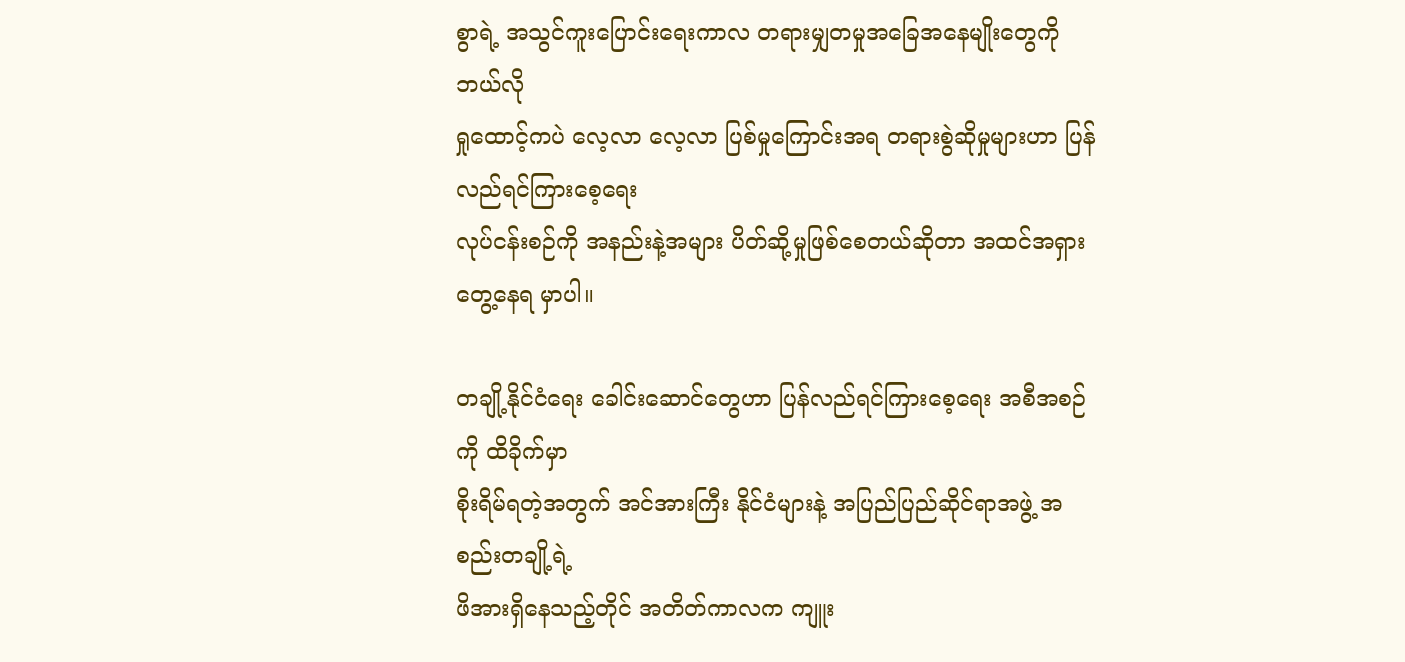စွာရဲ့ အသွင်ကူးပြောင်းရေးကာလ တရားမျှတမှုအခြေအနေမျိုးတွေကို ဘယ်လို
ရှုထောင့်ကပဲ လေ့လာ လေ့လာ ပြစ်မှုကြောင်းအရ တရားစွဲဆိုမှုများဟာ ပြန်လည်ရင်ကြားစေ့ရေး
လုပ်ငန်းစဉ်ကို အနည်းနဲ့အများ ပိတ်ဆို့မှုဖြစ်စေတယ်ဆိုတာ အထင်အရှားတွေ့နေရ မှာပါ။

တချို့နိုင်ငံရေး ခေါင်းဆောင်တွေဟာ ပြန်လည်ရင်ကြားစေ့ရေး အစီအစဉ်ကို ထိခိုက်မှာ
စိုးရိမ်ရတဲ့အတွက် အင်အားကြီး နိုင်ငံများနဲ့ အပြည်ပြည်ဆိုင်ရာအဖွဲ့ အစည်းတချို့ရဲ့
ဖိအားရှိနေသည့်တိုင် အတိတ်ကာလက ကျူး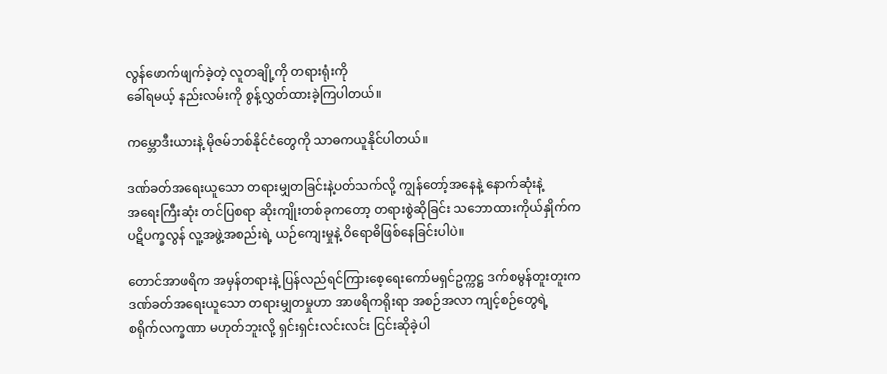လွန်ဖောက်ဖျက်ခဲ့တဲ့ လူတချို့ကို တရားရုံးကို
ခေါ်ရမယ့် နည်းလမ်းကို စွန့်လွှတ်ထားခဲ့ကြပါတယ်။

ကမ္ဘောဒီးယားနဲ့ မိုဇမ်ဘစ်နိုင်ငံတွေကို သာဓကယူနိုင်ပါတယ်။

ဒဏ်ခတ်အရေးယူသော တရားမျှတခြင်းနဲ့ပတ်သက်လို့ ကျွန်တော့်အနေနဲ့ နောက်ဆုံးနဲ့
အရေးကြီးဆုံး တင်ပြစရာ ဆိုးကျိုးတစ်ခုကတော့ တရားစွဲဆိုခြင်း သဘောထားကိုယ်နှိုက်က
ပဋိပက္ခလွန် လူ့အဖွဲ့အစည်းရဲ့ ယဉ်ကျေးမှုနဲ့ ၀ိရောဓိဖြစ်နေခြင်းပါပဲ။

တောင်အာဖရိက အမှန်တရားနဲ့ ပြန်လည်ရင်ကြားစေ့ရေးကော်မရှင်ဥက္ကဋ္ဌ ဒက်စမွန်တူးတူးက
ဒဏ်ခတ်အရေးယူသော တရားမျှတမှုဟာ အာဖရိကရိုးရာ အစဉ်အလာ ကျင့်စဉ်တွေရဲ့
စရိုက်လက္ခဏာ မဟုတ်ဘူးလို့ ရှင်းရှင်းလင်းလင်း ငြင်းဆိုခဲ့ပါ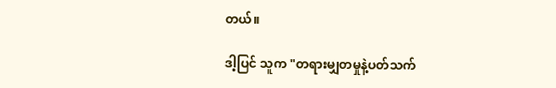တယ်။

ဒါ့ပြင် သူက "တရားမျှတမှုနဲ့ပတ်သက်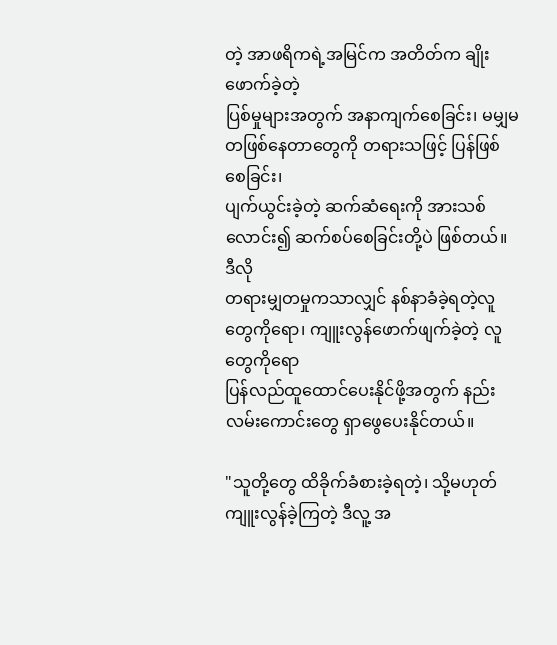တဲ့ အာဖရိကရဲ့အမြင်က အတိတ်က ချိုးဖောက်ခဲ့တဲ့
ပြစ်မှုများအတွက် အနာကျက်စေခြင်း၊ မမျှမတဖြစ်နေတာတွေကို တရားသဖြင့် ပြန်ဖြစ်စေခြင်း၊
ပျက်ယွင်းခဲ့တဲ့ ဆက်ဆံရေးကို အားသစ်လောင်း၍ ဆက်စပ်စေခြင်းတို့ပဲ ဖြစ်တယ်။ ဒီလို
တရားမျှတမှုကသာလျှင် နစ်နာခံခဲ့ရတဲ့လူ တွေကိုရော၊ ကျူးလွန်ဖောက်ဖျက်ခဲ့တဲ့ လူတွေကိုရော
ပြန်လည်ထူထောင်ပေးနိုင်ဖို့အတွက် နည်းလမ်းကောင်းတွေ ရှာဖွေပေးနိုင်တယ်။

"သူတို့တွေ ထိခိုက်ခံစားခဲ့ရတဲ့၊ သို့မဟုတ် ကျူးလွန်ခဲ့ကြတဲ့ ဒီလူ့ အ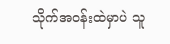သိုက်အဝန်းထဲမှာပဲ သူ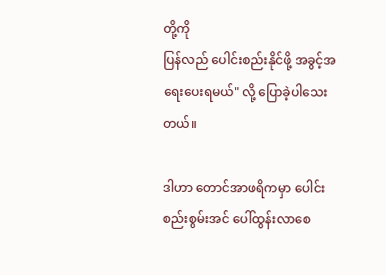တို့ကို
ပြန်လည် ပေါင်းစည်းနိုင်ဖို့ အခွင့်အရေးပေးရမယ်" လို့ ပြောခဲ့ပါသေးတယ်။

ဒါဟာ တောင်အာဖရိကမှာ ပေါင်းစည်းစွမ်းအင် ပေါ်ထွန်းလာစေ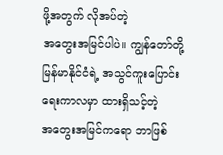ဖို့အတွက် လိုအပ်တဲ့
အတွေးအမြင်ပါပဲ။ ကျွန်တော်တို့ မြန်မာနိုင်ငံရဲ့ အသွင်ကူးပြောင်းရေးကာလမှာ ထားရှိသင့်တဲ့
အတွေးအမြင်ကရော ဘာဖြစ်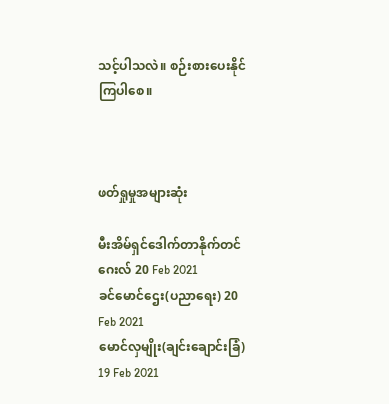သင့်ပါသလဲ။ စဉ်းစားပေးနိုင်ကြပါစေ။



ဖတ်ရှုမှုအများဆုံး

မီးအိမ်ရှင်ဒေါက်တာနိုက်တင်ဂေးလ် 20 Feb 2021
ခင်မောင်ဌေး(ပညာရေး) 20 Feb 2021
မောင်လှမျိုး(ချင်းချောင်းခြံ) 19 Feb 2021